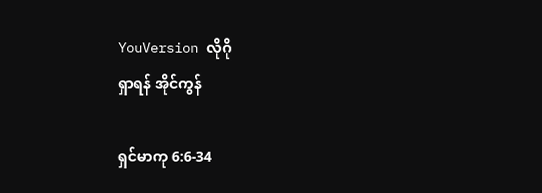YouVersion လိုဂို
ရှာရန် အိုင်ကွန်

ရှင်မာကု 6:6-34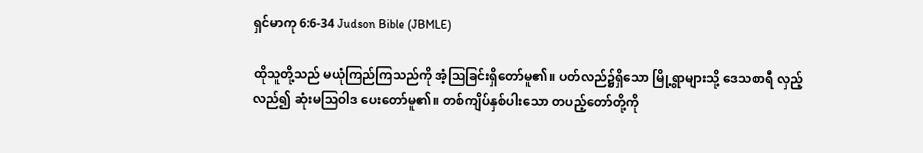ရှင်မာကု 6:6-34 Judson Bible (JBMLE)

ထိုသူတို့သည် မယုံကြည်ကြသည်ကို အံ့ဩခြင်းရှိတော်မူ၏။ ပတ်လည်၌ရှိသော မြို့ရွာများသို့ ဒေသစာရီ လှည့်လည်၍ ဆုံးမဩဝါဒ ပေးတော်မူ၏။ တစ်ကျိပ်နှစ်ပါးသော တပည့်တော်တို့ကို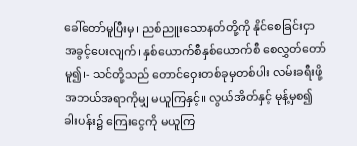ခေါ်တော်မူပြီးမှ၊ ညစ်ညူးသောနတ်တို့ကို နိုင်စေခြင်းငှာ အခွင့်ပေးလျက်၊ နှစ်ယောက်စီနှစ်ယောက်စီ စေလွှတ်တော်မူ၍၊- သင်တို့သည် တောင်ဝှေးတစ်ခုမှတစ်ပါး လမ်းခရီးဖို့ အဘယ်အရာကိုမျှ မယူကြနှင့်။ လွယ်အိတ်နှင့် မုန့်မှစ၍ ခါးပန်း၌ ကြေးငွေကို မယူကြ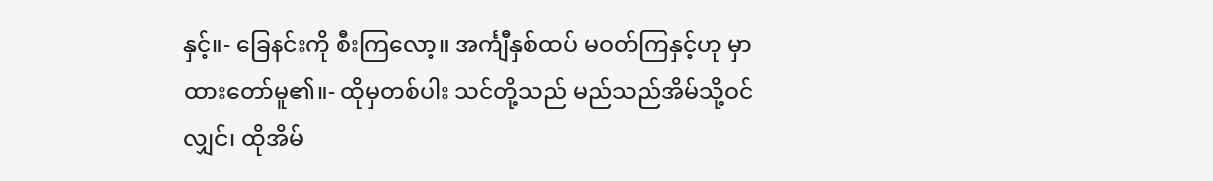နှင့်။- ခြေနင်းကို စီးကြလော့။ အင်္ကျီနှစ်ထပ် မဝတ်ကြနှင့်ဟု မှာထားတော်မူ၏။- ထိုမှတစ်ပါး သင်တို့သည် မည်သည်အိမ်သို့ဝင်လျှင်၊ ထိုအိမ်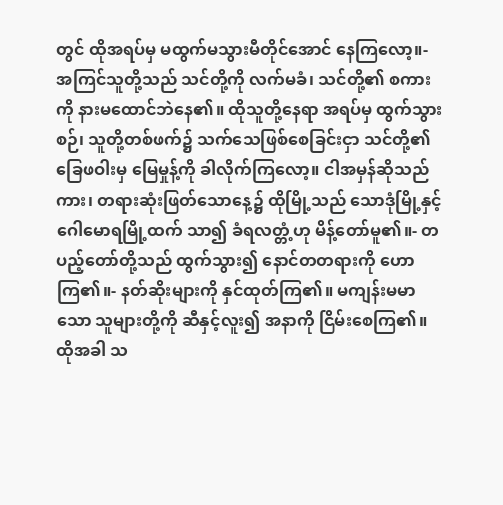တွင် ထိုအရပ်မှ မထွက်မသွားမီတိုင်အောင် နေကြလော့။- အကြင်သူတို့သည် သင်တို့ကို လက်မခံ၊ သင်တို့၏ စကားကို နားမထောင်ဘဲနေ၏။ ထိုသူတို့နေရာ အရပ်မှ ထွက်သွားစဉ်၊ သူတို့တစ်ဖက်၌ သက်သေဖြစ်စေခြင်းငှာ သင်တို့၏ခြေဖဝါးမှ မြေမှုန့်ကို ခါလိုက်ကြလော့။ ငါအမှန်ဆိုသည်ကား၊ တရားဆုံးဖြတ်သောနေ့၌ ထိုမြို့သည် သောဒုံမြို့နှင့် ဂေါမောရမြို့ထက် သာ၍ ခံရလတ္တံ့ဟု မိန့်တော်မူ၏။- တပည့်တော်တို့သည် ထွက်သွား၍ နောင်တတရားကို ဟောကြ၏။- နတ်ဆိုးများကို နှင်ထုတ်ကြ၏။ မကျန်းမမာသော သူများတို့ကို ဆီနှင့်လူး၍ အနာကို ငြိမ်းစေကြ၏။ ထိုအခါ သ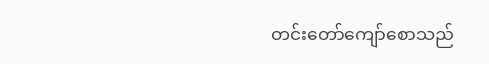တင်းတော်ကျော်စောသည်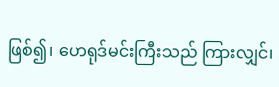ဖြစ်၍၊ ဟေရုဒ်မင်းကြီးသည် ကြားလျှင်၊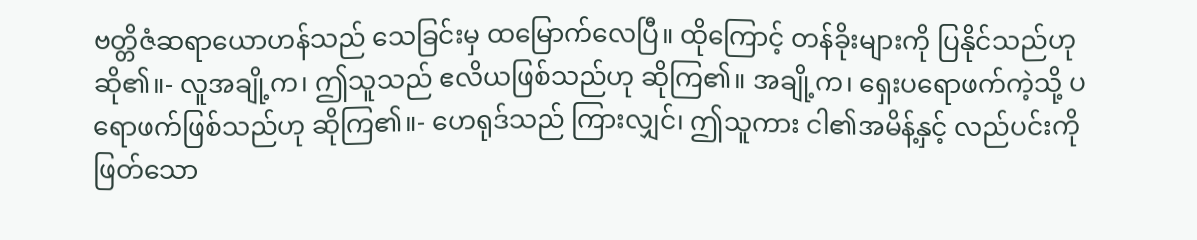ဗတ္တိဇံဆရာယောဟန်သည် သေခြင်းမှ ထမြောက်လေပြီ။ ထိုကြောင့် တန်ခိုးများကို ပြနိုင်သည်ဟု ဆို၏။- လူအချို့က၊ ဤသူသည် ဧလိယဖြစ်သည်ဟု ဆိုကြ၏။ အချို့က၊ ရှေးပရောဖက်ကဲ့သို့ ပရောဖက်ဖြစ်သည်ဟု ဆိုကြ၏။- ဟေရုဒ်သည် ကြားလျှင်၊ ဤသူကား ငါ၏အမိန့်နှင့် လည်ပင်းကိုဖြတ်သော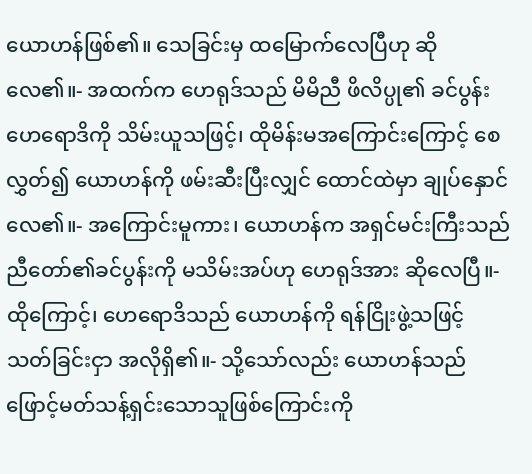ယောဟန်ဖြစ်၏။ သေခြင်းမှ ထမြောက်လေပြီဟု ဆိုလေ၏။- အထက်က ဟေရုဒ်သည် မိမိညီ ဖိလိပ္ပု၏ ခင်ပွန်းဟေရောဒိကို သိမ်းယူသဖြင့်၊ ထိုမိန်းမအကြောင်းကြောင့် စေလွှတ်၍ ယောဟန်ကို ဖမ်းဆီးပြီးလျှင် ထောင်ထဲမှာ ချုပ်နှောင်လေ၏။- အကြောင်းမူကား၊ ယောဟန်က အရှင်မင်းကြီးသည် ညီတော်၏ခင်ပွန်းကို မသိမ်းအပ်ဟု ဟေရုဒ်အား ဆိုလေပြီ။- ထိုကြောင့်၊ ဟေရောဒိသည် ယောဟန်ကို ရန်ငြိုးဖွဲ့သဖြင့် သတ်ခြင်းငှာ အလိုရှိ၏။- သို့သော်လည်း ယောဟန်သည် ဖြောင့်မတ်သန့်ရှင်းသောသူဖြစ်ကြောင်းကို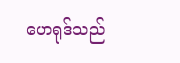ဟေရုဒ်သည်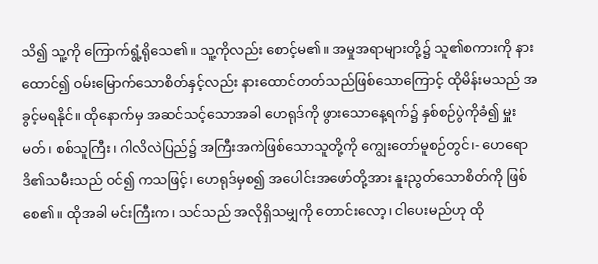သိ၍ သူ့ကို ကြောက်ရွံ့ရိုသေ၏။ သူ့ကိုလည်း စောင့်မ၏။ အမှုအရာများတို့၌ သူ၏စကားကို နားထောင်၍ ဝမ်းမြောက်သောစိတ်နှင့်လည်း နားထောင်တတ်သည်ဖြစ်သောကြောင့် ထိုမိန်းမသည် အခွင့်မရနိုင်။ ထိုနောက်မှ အဆင်သင့်သောအခါ ဟေရုဒ်ကို ဖွားသောနေ့ရက်၌ နှစ်စဉ်ပွဲကိုခံ၍ မှူးမတ်၊ စစ်သူကြီး၊ ဂါလိလဲပြည်၌ အကြီးအကဲဖြစ်သောသူတို့ကို ကျွေးတော်မူစဉ်တွင်၊- ဟေရောဒိ၏သမီးသည် ဝင်၍ ကသဖြင့်၊ ဟေရုဒ်မှစ၍ အပေါင်းအဖော်တို့အား နူးညွတ်သောစိတ်ကို ဖြစ်စေ၏။ ထိုအခါ မင်းကြီးက၊ သင်သည် အလိုရှိသမျှကို တောင်းလော့၊ ငါပေးမည်ဟု ထို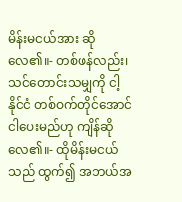မိန်းမငယ်အား ဆိုလေ၏။- တစ်ဖန်လည်း၊ သင်တောင်းသမျှကို ငါ့နိုင်ငံ တစ်ဝက်တိုင်အောင် ငါပေးမည်ဟု ကျိန်ဆိုလေ၏။- ထိုမိန်းမငယ်သည် ထွက်၍ အဘယ်အ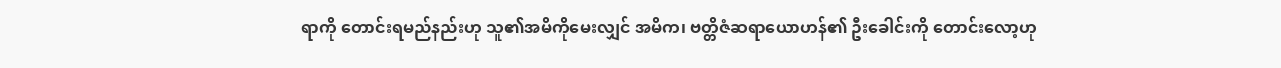ရာကို တောင်းရမည်နည်းဟု သူ၏အမိကိုမေးလျှင် အမိက၊ ဗတ္တိဇံဆရာယောဟန်၏ ဦးခေါင်းကို တောင်းလော့ဟု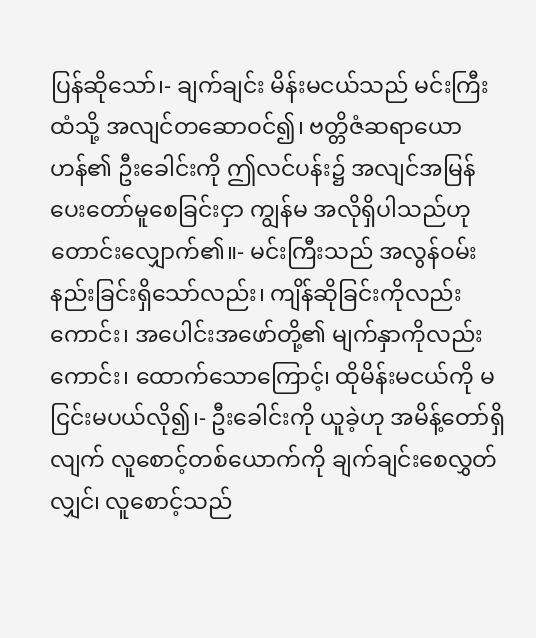ပြန်ဆိုသော်၊- ချက်ချင်း မိန်းမငယ်သည် မင်းကြီးထံသို့ အလျင်တဆောဝင်၍၊ ဗတ္တိဇံဆရာယောဟန်၏ ဦးခေါင်းကို ဤလင်ပန်း၌ အလျင်အမြန်ပေးတော်မူစေခြင်းငှာ ကျွန်မ အလိုရှိပါသည်ဟု တောင်းလျှောက်၏။- မင်းကြီးသည် အလွန်ဝမ်းနည်းခြင်းရှိသော်လည်း၊ ကျိန်ဆိုခြင်းကိုလည်းကောင်း၊ အပေါင်းအဖော်တို့၏ မျက်နှာကိုလည်းကောင်း၊ ထောက်သောကြောင့်၊ ထိုမိန်းမငယ်ကို မငြင်းမပယ်လို၍၊- ဦးခေါင်းကို ယူခဲ့ဟု အမိန့်တော်ရှိလျက် လူစောင့်တစ်ယောက်ကို ချက်ချင်းစေလွှတ်လျှင်၊ လူစောင့်သည်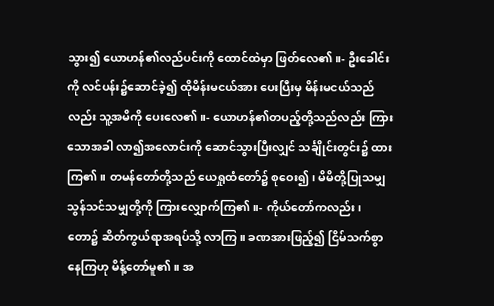သွား၍ ယောဟန်၏လည်ပင်းကို ထောင်ထဲမှာ ဖြတ်လေ၏။- ဦးခေါင်းကို လင်ပန်း၌ဆောင်ခဲ့၍ ထိုမိန်းမငယ်အား ပေးပြီးမှ မိန်းမငယ်သည်လည်း သူ့အမိကို ပေးလေ၏။- ယောဟန်၏တပည့်တို့သည်လည်း ကြားသောအခါ လာ၍အလောင်းကို ဆောင်သွားပြီးလျှင် သင်္ချိုင်းတွင်း၌ ထားကြ၏။ တမန်တော်တို့သည် ယေရှုထံတော်၌ စုဝေး၍၊ မိမိတို့ပြုသမျှ သွန်သင်သမျှတို့ကို ကြားလျှောက်ကြ၏။- ကိုယ်တော်ကလည်း၊ တော၌ ဆိတ်ကွယ်ရာအရပ်သို့ လာကြ။ ခဏအားဖြည့်၍ ငြိမ်သက်စွာ နေကြဟု မိန့်တော်မူ၏။ အ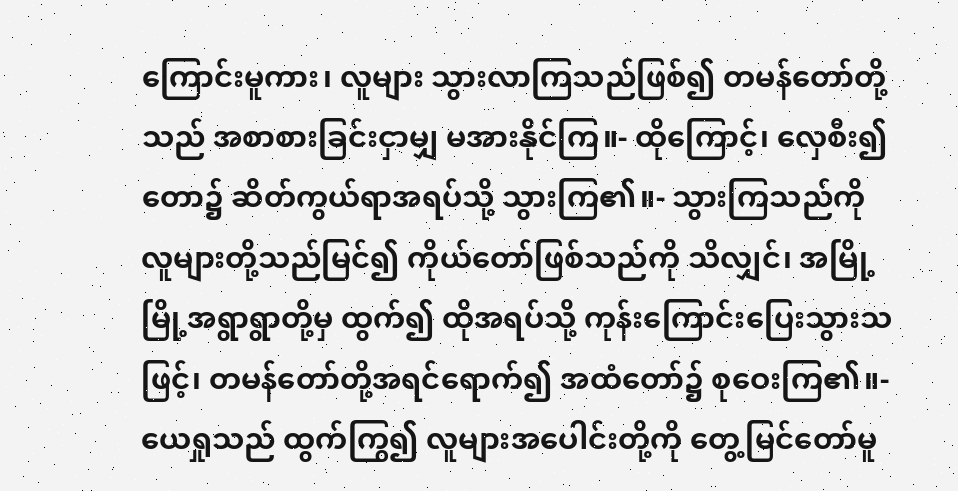ကြောင်းမူကား၊ လူများ သွားလာကြသည်ဖြစ်၍ တမန်တော်တို့သည် အစာစားခြင်းငှာမျှ မအားနိုင်ကြ။- ထိုကြောင့်၊ လှေစီး၍ တော၌ ဆိတ်ကွယ်ရာအရပ်သို့ သွားကြ၏။- သွားကြသည်ကို လူများတို့သည်မြင်၍ ကိုယ်တော်ဖြစ်သည်ကို သိလျှင်၊ အမြို့မြို့အရွာရွာတို့မှ ထွက်၍ ထိုအရပ်သို့ ကုန်းကြောင်းပြေးသွားသဖြင့်၊ တမန်တော်တို့အရင်ရောက်၍ အထံတော်၌ စုဝေးကြ၏။- ယေရှုသည် ထွက်ကြွ၍ လူများအပေါင်းတို့ကို တွေ့မြင်တော်မူ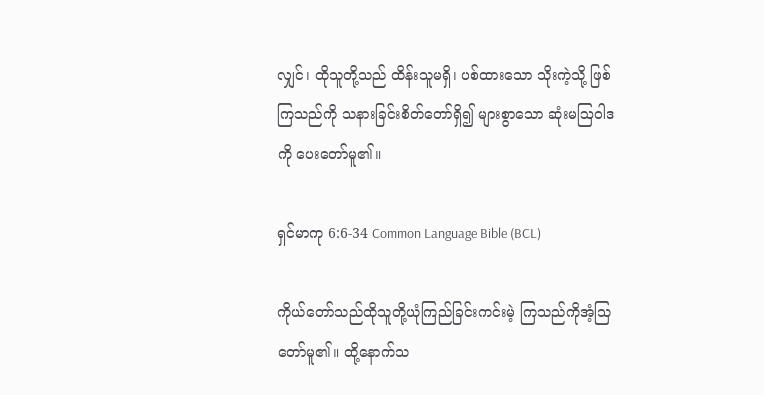လျှင်၊ ထိုသူတို့သည် ထိန်းသူမရှိ၊ ပစ်ထားသော သိုးကဲ့သို့ ဖြစ်ကြသည်ကို သနားခြင်းစိတ်တော်ရှိ၍ များစွာသော ဆုံးမဩဝါဒကို ပေးတော်မူ၏။

ရှင်မာကု 6:6-34 Common Language Bible (BCL)

ကိုယ်တော်သည်ထိုသူတို့ယုံကြည်ခြင်းကင်းမဲ့ ကြသည်ကိုအံ့သြတော်မူ၏။ ထို့နောက်သ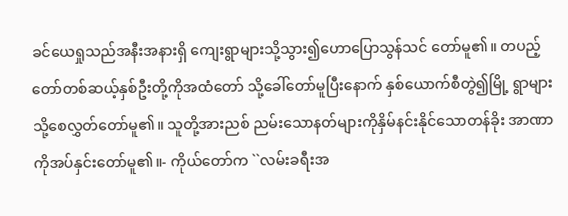ခင်ယေရှုသည်အနီးအနားရှိ ကျေးရွာများသို့သွား၍ဟောပြောသွန်သင် တော်မူ၏။ တပည့်တော်တစ်ဆယ့်နှစ်ဦးတို့ကိုအထံတော် သို့ခေါ်တော်မူပြီးနောက် နှစ်ယောက်စီတွဲ၍မြို့ ရွာများသို့စေလွှတ်တော်မူ၏။ သူတို့အားညစ် ညမ်းသောနတ်များကိုနှိမ်နင်းနိုင်သောတန်ခိုး အာဏာကိုအပ်နှင်းတော်မူ၏။- ကိုယ်တော်က ``လမ်းခရီးအ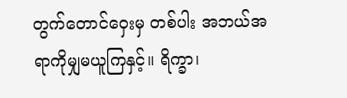တွက်တောင်ဝှေးမှ တစ်ပါး အဘယ်အရာကိုမျှမယူကြနှင့်။ ရိက္ခာ၊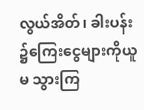လွယ်အိတ်၊ ခါးပန်း၌ကြေးငွေများကိုယူမ သွားကြ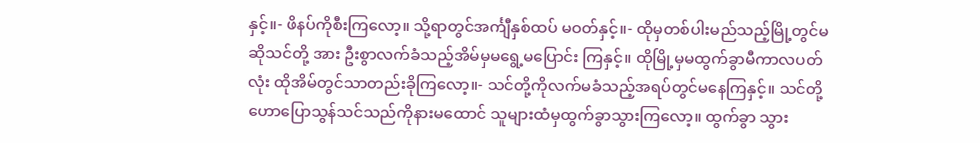နှင့်။- ဖိနပ်ကိုစီးကြလော့။ သို့ရာတွင်အင်္ကျီနှစ်ထပ် မဝတ်နှင့်။- ထိုမှတစ်ပါးမည်သည့်မြို့တွင်မဆိုသင်တို့ အား ဦးစွာလက်ခံသည့်အိမ်မှမရွေ့မပြောင်း ကြနှင့်။ ထိုမြို့မှမထွက်ခွာမီကာလပတ်လုံး ထိုအိမ်တွင်သာတည်းခိုကြလော့။- သင်တို့ကိုလက်မခံသည့်အရပ်တွင်မနေကြနှင့်။ သင်တို့ဟောပြောသွန်သင်သည်ကိုနားမထောင် သူများထံမှထွက်ခွာသွားကြလော့။ ထွက်ခွာ သွား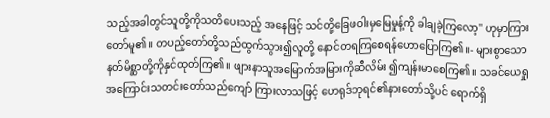သည့်အခါတွင်သူတို့ကိုသတိပေးသည့် အနေဖြင့် သင်တို့ခြေဖဝါးမှမြေမှုန့်ကို ခါချခဲ့ကြလော့'' ဟုမှာကြားတော်မူ၏။ တပည့်တော်တို့သည်ထွက်သွား၍လူတို့ နောင်တရကြစေရန်ဟောပြောကြ၏။- များစွာသောနတ်မိစ္ဆာတို့ကိုနှင်ထုတ်ကြ၏။ ဖျားနာသူအမြောက်အမြားကိုဆီလိမ်း ၍ကျန်းမာစေကြ၏။ သခင်ယေရှုအကြောင်းသတင်းတော်သည်ကျော် ကြားလာသဖြင့် ဟေရုဒ်ဘုရင်၏နားတော်သို့ပင် ရောက်ရှိ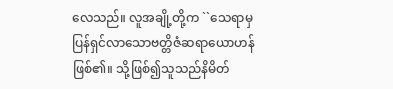လေသည်။ လူအချို့တို့က ``သေရာမှ ပြန်ရှင်လာသောဗတ္တိဇံဆရာယောဟန်ဖြစ်၏။ သို့ဖြစ်၍သူသည်နိမိတ်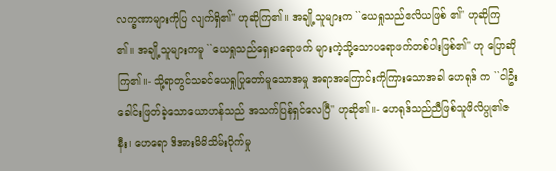လက္ခဏာများကိုပြ လျက်ရှိ၏'' ဟုဆိုကြ၏။ အချို့သူများက ``ယေရှုသည်ဧလိယဖြစ် ၏'' ဟုဆိုကြ၏။ အချို့သူများကမူ ``ယေရှုသည်ရှေးပရောဖက် များကဲ့သို့သောပရောဖက်တစ်ပါးဖြစ်၏'' ဟု ပြောဆိုကြ၏။- သို့ရာတွင်သခင်ယေရှုပြုတော်မူသောအမှု အရာအကြောင်းကိုကြားသောအခါ ဟေရုဒ် က ``ငါဦးခေါင်းဖြတ်ခဲ့သောယောဟန်သည် အသက်ပြန်ရှင်လေပြီ'' ဟုဆို၏။- ဟေရုဒ်သည်ညီဖြစ်သူဖိလိပ္ပု၏ဇနီး၊ ဟေရော ဒိအားမိမိသိမ်းပိုက်မှု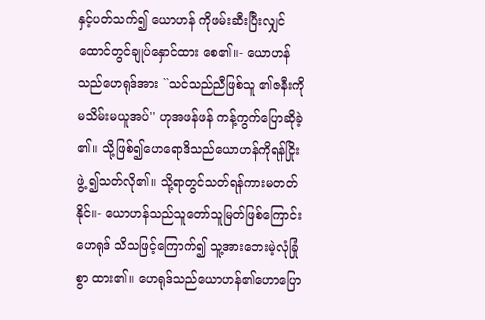နှင့်ပတ်သက်၍ ယောဟန် ကိုဖမ်းဆီးပြီးလျှင်ထောင်တွင်ချုပ်နှောင်ထား စေ၏။- ယောဟန်သည်ဟေရုဒ်အား ``သင်သည်ညီဖြစ်သူ ၏ဇနီးကိုမသိမ်းမယူအပ်'' ဟုအဖန်ဖန် ကန့်ကွက်ပြောဆိုခဲ့၏။ သို့ဖြစ်၍ဟေရောဒိသည်ယောဟန်ကိုရန်ငြိုးဖွဲ့ ၍သတ်လို၏။ သို့ရာတွင်သတ်ရန်ကားမတတ်နိုင်။- ယောဟန်သည်သူတော်သူမြတ်ဖြစ်ကြောင်းဟေရုဒ် သိသဖြင့်ကြောက်၍ သူ့အားဘေးမဲ့လုံခြုံစွာ ထား၏။ ဟေရုဒ်သည်ယောဟန်၏ဟောပြော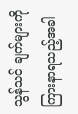သွန်သင် ချက်များကိုကြားနာရသည့်အခါ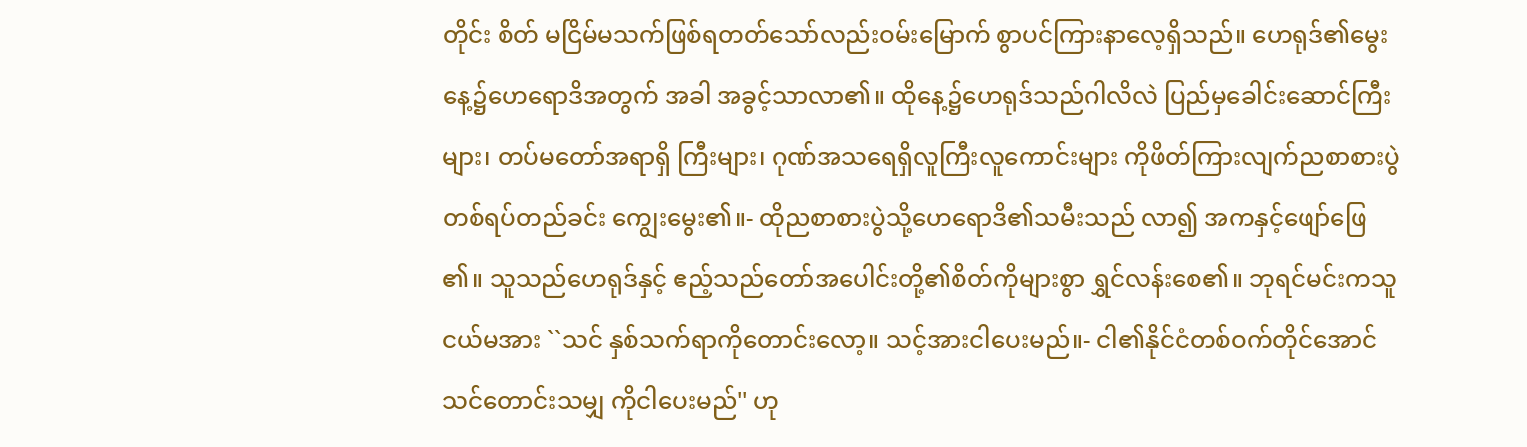တိုင်း စိတ် မငြိမ်မသက်ဖြစ်ရတတ်သော်လည်းဝမ်းမြောက် စွာပင်ကြားနာလေ့ရှိသည်။ ဟေရုဒ်၏မွေးနေ့၌ဟေရောဒိအတွက် အခါ အခွင့်သာလာ၏။ ထိုနေ့၌ဟေရုဒ်သည်ဂါလိလဲ ပြည်မှခေါင်းဆောင်ကြီးများ၊ တပ်မတော်အရာရှိ ကြီးများ၊ ဂုဏ်အသရေရှိလူကြီးလူကောင်းများ ကိုဖိတ်ကြားလျက်ညစာစားပွဲတစ်ရပ်တည်ခင်း ကျွေးမွေး၏။- ထိုညစာစားပွဲသို့ဟေရောဒိ၏သမီးသည် လာ၍ အကနှင့်ဖျော်ဖြေ၏။ သူသည်ဟေရုဒ်နှင့် ဧည့်သည်တော်အပေါင်းတို့၏စိတ်ကိုများစွာ ရွှင်လန်းစေ၏။ ဘုရင်မင်းကသူငယ်မအား ``သင် နှစ်သက်ရာကိုတောင်းလော့။ သင့်အားငါပေးမည်။- ငါ၏နိုင်ငံတစ်ဝက်တိုင်အောင်သင်တောင်းသမျှ ကိုငါပေးမည်'' ဟု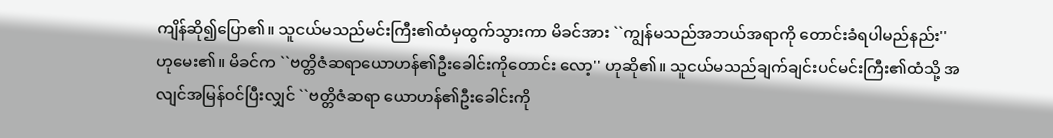ကျိန်ဆို၍ပြော၏။ သူငယ်မသည်မင်းကြီး၏ထံမှထွက်သွားကာ မိခင်အား ``ကျွန်မသည်အဘယ်အရာကို တောင်းခံရပါမည်နည်း'' ဟုမေး၏။ မိခင်က ``ဗတ္တိဇံဆရာယောဟန်၏ဦးခေါင်းကိုတောင်း လော့'' ဟုဆို၏။ သူငယ်မသည်ချက်ချင်းပင်မင်းကြီး၏ထံသို့ အလျင်အမြန်ဝင်ပြီးလျှင် ``ဗတ္တိဇံဆရာ ယောဟန်၏ဦးခေါင်းကို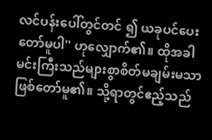လင်ပန်းပေါ်တွင်တင် ၍ ယခုပင်ပေးတော်မူပါ'' ဟုလျှောက်၏။ ထိုအခါမင်းကြီးသည်များစွာစိတ်မချမ်းမသာ ဖြစ်တော်မူ၏။ သို့ရာတွင်ဧည့်သည်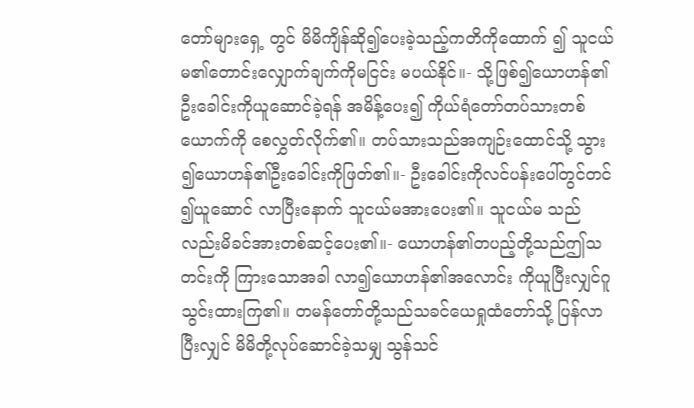တော်များရှေ့ တွင် မိမိကျိန်ဆို၍ပေးခဲ့သည့်ကတိကိုထောက် ၍ သူငယ်မ၏တောင်းလျှောက်ချက်ကိုမငြင်း မပယ်နိုင်။- သို့ဖြစ်၍ယောဟန်၏ဦးခေါင်းကိုယူဆောင်ခဲ့ရန် အမိန့်ပေး၍ ကိုယ်ရံတော်တပ်သားတစ်ယောက်ကို စေလွှတ်လိုက်၏။ တပ်သားသည်အကျဉ်းထောင်သို့ သွား၍ယောဟန်၏ဦးခေါင်းကိုဖြတ်၏။- ဦးခေါင်းကိုလင်ပန်းပေါ်တွင်တင်၍ယူဆောင် လာပြီးနောက် သူငယ်မအားပေး၏။ သူငယ်မ သည်လည်းမိခင်အားတစ်ဆင့်ပေး၏။- ယောဟန်၏တပည့်တို့သည်ဤသတင်းကို ကြားသောအခါ လာ၍ယောဟန်၏အလောင်း ကိုယူပြီးလျှင်ဂူသွင်းထားကြ၏။ တမန်တော်တို့သည်သခင်ယေရှုထံတော်သို့ ပြန်လာပြီးလျှင် မိမိတို့လုပ်ဆောင်ခဲ့သမျှ သွန်သင်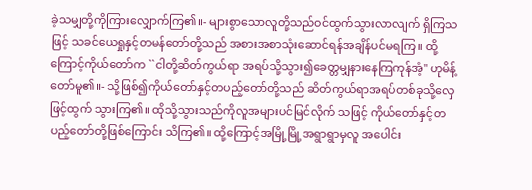ခဲ့သမျှတို့ကိုကြားလျှောက်ကြ၏။- များစွာသောလူတို့သည်ဝင်ထွက်သွားလာလျက် ရှိကြသဖြင့် သခင်ယေရှုနှင့်တမန်တော်တို့သည် အစားအစာသုံးဆောင်ရန်အချိန်ပင်မရကြ။ ထို့ကြောင့်ကိုယ်တော်က ``ငါတို့ဆိတ်ကွယ်ရာ အရပ်သို့သွား၍ခေတ္တမျှနားနေကြကုန်အံ့'' ဟုမိန့်တော်မူ၏။- သို့ဖြစ်၍ကိုယ်တော်နှင့်တပည့်တော်တို့သည် ဆိတ်ကွယ်ရာအရပ်တစ်ခုသို့လှေဖြင့်ထွက် သွားကြ၏။ ထိုသို့သွားသည်ကိုလူအများပင်မြင်လိုက် သဖြင့် ကိုယ်တော်နှင့်တပည့်တော်တို့ဖြစ်ကြောင်း သိကြ၏။ ထို့ကြောင့်အမြို့မြို့အရွာရွာမှလူ အပေါင်း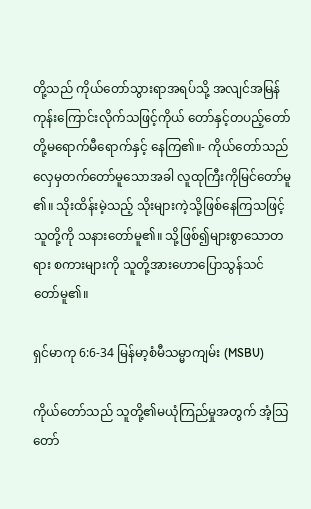တို့သည် ကိုယ်တော်သွားရာအရပ်သို့ အလျင်အမြန်ကုန်းကြောင်းလိုက်သဖြင့်ကိုယ် တော်နှင့်တပည့်တော်တို့မရောက်မီရောက်နှင့် နေကြ၏။- ကိုယ်တော်သည်လှေမှတက်တော်မူသောအခါ လူထုကြီးကိုမြင်တော်မူ၏။ သိုးထိန်းမဲ့သည့် သိုးများကဲ့သို့ဖြစ်နေကြသဖြင့် သူတို့ကို သနားတော်မူ၏။ သို့ဖြစ်၍များစွာသောတရား စကားများကို သူတို့အားဟောပြောသွန်သင် တော်မူ၏။

ရှင်မာကု 6:6-34 မြန်မာ့စံမီသမ္မာကျမ်း (MSBU)

ကိုယ်တော်သည် သူတို့၏မယုံကြည်မှုအတွက် အံ့သြတော်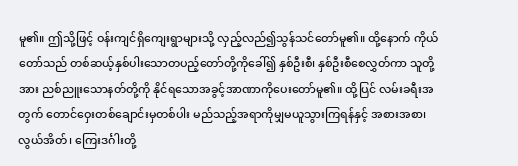မူ၏။ ဤသို့ဖြင့် ဝန်းကျင်ရှိကျေးရွာများသို့ လှည့်လည်၍သွန်သင်တော်မူ၏။ ထို့နောက် ကိုယ်တော်သည် တစ်ဆယ့်နှစ်ပါးသောတပည့်တော်တို့ကိုခေါ်၍ နှစ်ဦးစီ၊ နှစ်ဦးစီစေလွှတ်ကာ သူတို့အား ညစ်ညူးသောနတ်တို့ကို နိုင်ရသောအခွင့်အာဏာကိုပေးတော်မူ၏။ ထို့ပြင် လမ်းခရီးအတွက် တောင်ဝှေးတစ်ချောင်းမှတစ်ပါး မည်သည့်အရာကိုမျှမယူသွားကြရန်နှင့် အစားအစာ၊ လွယ်အိတ်၊ ကြေးဒင်္ဂါးတို့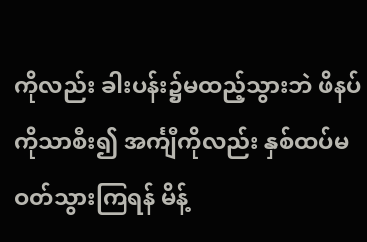ကိုလည်း ခါးပန်း၌မထည့်သွားဘဲ ဖိနပ်ကိုသာစီး၍ အင်္ကျီကိုလည်း နှစ်ထပ်မဝတ်သွားကြရန် မိန့်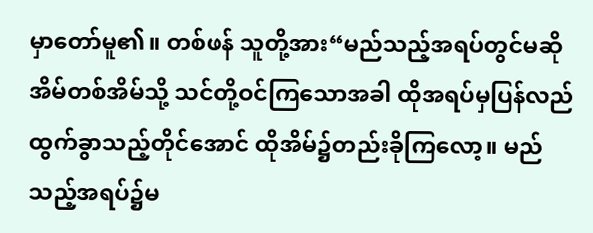မှာတော်မူ၏။ တစ်ဖန် သူတို့အား“မည်သည့်အရပ်တွင်မဆို အိမ်တစ်အိမ်သို့ သင်တို့ဝင်ကြသောအခါ ထိုအရပ်မှပြန်လည်ထွက်ခွာသည့်တိုင်အောင် ထိုအိမ်၌တည်းခိုကြလော့။ မည်သည့်အရပ်၌မ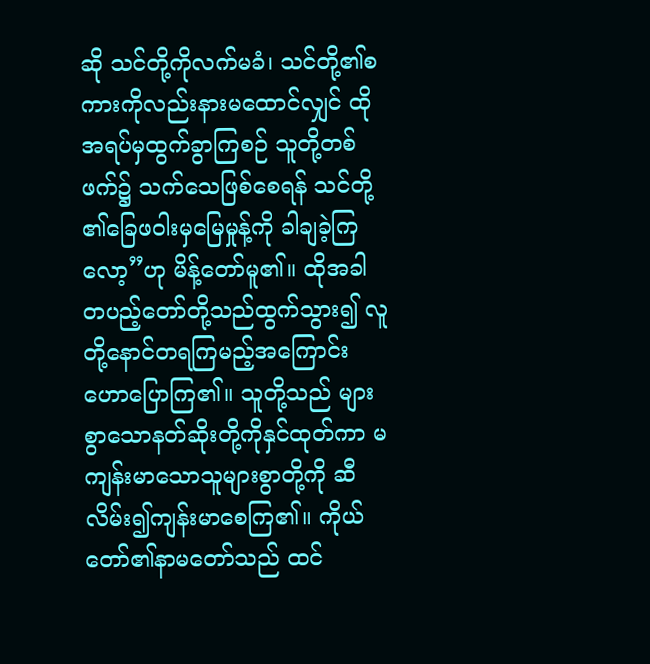ဆို သင်တို့ကိုလက်မခံ၊ သင်တို့၏စကားကိုလည်းနားမထောင်လျှင် ထိုအရပ်မှထွက်ခွာကြစဉ် သူတို့တစ်ဖက်၌ သက်သေဖြစ်စေရန် သင်တို့၏ခြေဖဝါးမှမြေမှုန့်ကို ခါချခဲ့ကြလော့”ဟု မိန့်တော်မူ၏။ ထိုအခါ တပည့်တော်တို့သည်ထွက်သွား၍ လူတို့နောင်တရကြမည့်အကြောင်း ဟောပြောကြ၏။ သူတို့သည် များစွာသောနတ်ဆိုးတို့ကိုနှင်ထုတ်ကာ မကျန်းမာသောသူများစွာတို့ကို ဆီလိမ်း၍ကျန်းမာစေကြ၏။ ကိုယ်တော်၏နာမတော်သည် ထင်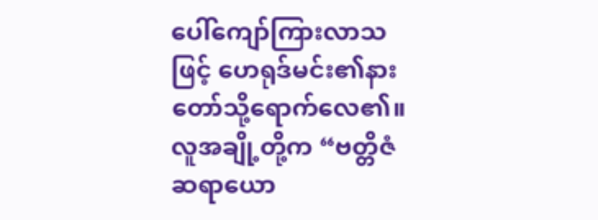ပေါ်ကျော်ကြားလာသဖြင့် ဟေရုဒ်မင်း၏နားတော်သို့ရောက်လေ၏။ လူအချို့တို့က “ဗတ္တိဇံဆရာယော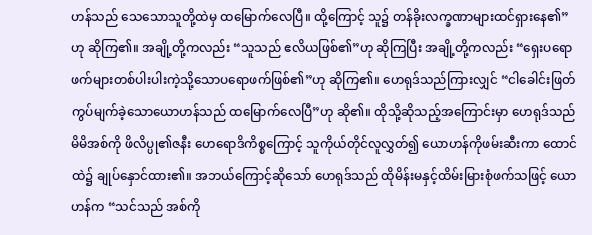ဟန်သည် သေသောသူတို့ထဲမှ ထမြောက်လေပြီ။ ထို့ကြောင့် သူ၌ တန်ခိုးလက္ခဏာများထင်ရှားနေ၏”ဟု ဆိုကြ၏။ အချို့တို့ကလည်း “သူသည် ဧလိယဖြစ်၏”ဟု ဆိုကြပြီး အချို့တို့ကလည်း “ရှေးပရောဖက်များတစ်ပါးပါးကဲ့သို့သောပရောဖက်ဖြစ်၏”ဟု ဆိုကြ၏။ ဟေရုဒ်သည်ကြားလျှင် “ငါခေါင်းဖြတ်ကွပ်မျက်ခဲ့သောယောဟန်သည် ထမြောက်လေပြီ”ဟု ဆို၏။ ထိုသို့ဆိုသည့်အကြောင်းမှာ ဟေရုဒ်သည် မိမိအစ်ကို ဖိလိပ္ပု၏ဇနီး ဟေရောဒိကိစ္စကြောင့် သူကိုယ်တိုင်လူလွှတ်၍ ယောဟန်ကိုဖမ်းဆီးကာ ထောင်ထဲ၌ ချုပ်နှောင်ထား၏။ အဘယ်ကြောင့်ဆိုသော် ဟေရုဒ်သည် ထိုမိန်းမနှင့်ထိမ်းမြားစုံဖက်သဖြင့် ယောဟန်က “သင်သည် အစ်ကို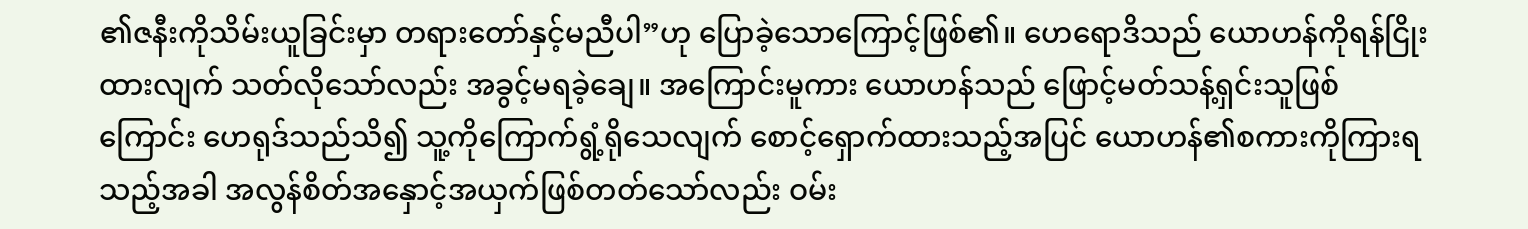၏ဇနီးကိုသိမ်းယူခြင်းမှာ တရားတော်နှင့်မညီပါ”ဟု ပြောခဲ့သောကြောင့်ဖြစ်၏။ ဟေရောဒိသည် ယောဟန်ကိုရန်ငြိုးထားလျက် သတ်လိုသော်လည်း အခွင့်မရခဲ့ချေ။ အကြောင်းမူကား ယောဟန်သည် ဖြောင့်မတ်သန့်ရှင်းသူဖြစ်ကြောင်း ဟေရုဒ်သည်သိ၍ သူ့ကိုကြောက်ရွံ့ရိုသေလျက် စောင့်ရှောက်ထားသည့်အပြင် ယောဟန်၏စကားကိုကြားရသည့်အခါ အလွန်စိတ်အနှောင့်အယှက်ဖြစ်တတ်သော်လည်း ဝမ်း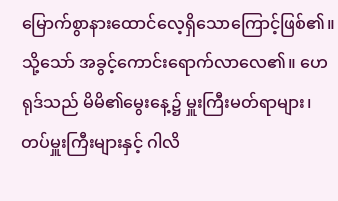မြောက်စွာနားထောင်လေ့ရှိသောကြောင့်ဖြစ်၏။ သို့သော် အခွင့်ကောင်းရောက်လာလေ၏။ ဟေရုဒ်သည် မိမိ၏မွေးနေ့၌ မှူးကြီးမတ်ရာများ၊ တပ်မှူးကြီးများနှင့် ဂါလိ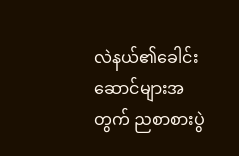လဲနယ်၏ခေါင်းဆောင်များအတွက် ညစာစားပွဲ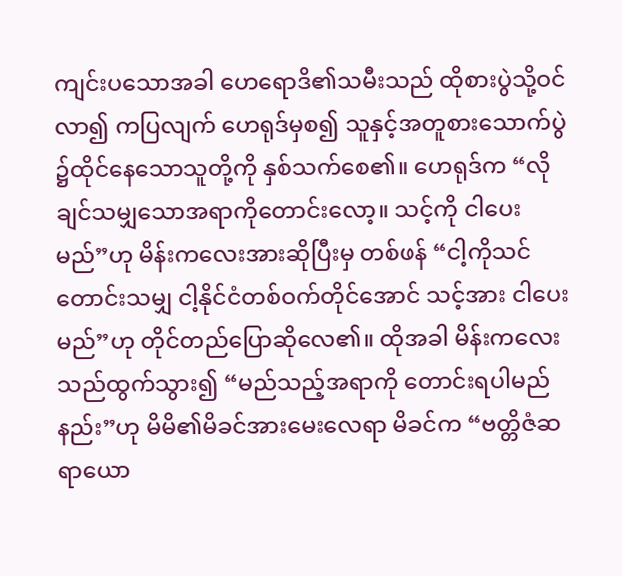ကျင်းပသောအခါ ဟေရောဒိ၏သမီးသည် ထိုစားပွဲသို့ဝင်လာ၍ ကပြလျက် ဟေရုဒ်မှစ၍ သူနှင့်အတူစားသောက်ပွဲ၌ထိုင်နေသောသူတို့ကို နှစ်သက်စေ၏။ ဟေရုဒ်က “လိုချင်သမျှသောအရာကိုတောင်းလော့။ သင့်ကို ငါပေးမည်”ဟု မိန်းကလေးအားဆိုပြီးမှ တစ်ဖန် “ငါ့ကိုသင်တောင်းသမျှ ငါ့နိုင်ငံတစ်ဝက်တိုင်အောင် သင့်အား ငါပေးမည်”ဟု တိုင်တည်ပြောဆိုလေ၏။ ထိုအခါ မိန်းကလေးသည်ထွက်သွား၍ “မည်သည့်အရာကို တောင်းရပါမည်နည်း”ဟု မိမိ၏မိခင်အားမေးလေရာ မိခင်က “ဗတ္တိဇံဆရာယော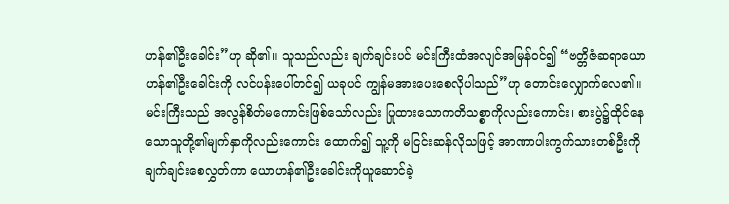ဟန်၏ဦးခေါင်း”ဟု ဆို၏။ သူသည်လည်း ချက်ချင်းပင် မင်းကြီးထံအလျင်အမြန်ဝင်၍ “ဗတ္တိဇံဆရာယောဟန်၏ဦးခေါင်းကို လင်ပန်းပေါ်တင်၍ ယခုပင် ကျွန်မအားပေးစေလိုပါသည်”ဟု တောင်းလျှောက်လေ၏။ မင်းကြီးသည် အလွန်စိတ်မကောင်းဖြစ်သော်လည်း ပြုထားသောကတိသစ္စာကိုလည်းကောင်း၊ စားပွဲ၌ထိုင်နေသောသူတို့၏မျက်နှာကိုလည်းကောင်း ထောက်၍ သူ့ကို မငြင်းဆန်လိုသဖြင့် အာဏာပါးကွက်သားတစ်ဦးကို ချက်ချင်းစေလွှတ်ကာ ယောဟန်၏ဦးခေါင်းကိုယူဆောင်ခဲ့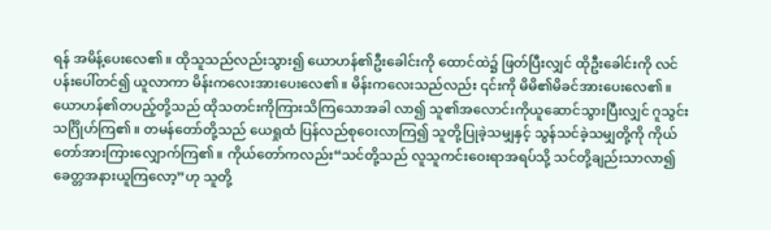ရန် အမိန့်ပေးလေ၏။ ထိုသူသည်လည်းသွား၍ ယောဟန်၏ဦးခေါင်းကို ထောင်ထဲ၌ ဖြတ်ပြီးလျှင် ထိုဦးခေါင်းကို လင်ပန်းပေါ်တင်၍ ယူလာကာ မိန်းကလေးအားပေးလေ၏။ မိန်းကလေးသည်လည်း ၎င်းကို မိမိ၏မိခင်အားပေးလေ၏။ ယောဟန်၏တပည့်တို့သည် ထိုသတင်းကိုကြားသိကြသောအခါ လာ၍ သူ၏အလောင်းကိုယူဆောင်သွားပြီးလျှင် ဂူသွင်းသင်္ဂြိုဟ်ကြ၏။ တမန်တော်တို့သည် ယေရှုထံ ပြန်လည်စုဝေးလာကြ၍ သူတို့ပြုခဲ့သမျှနှင့် သွန်သင်ခဲ့သမျှတို့ကို ကိုယ်တော်အားကြားလျှောက်ကြ၏။ ကိုယ်တော်ကလည်း“သင်တို့သည် လူသူကင်းဝေးရာအရပ်သို့ သင်တို့ချည်းသာလာ၍ ခေတ္တအနားယူကြလော့”ဟု သူတို့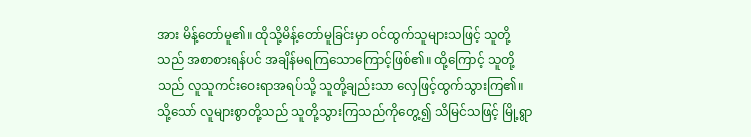အား မိန့်တော်မူ၏။ ထိုသို့မိန့်တော်မူခြင်းမှာ ဝင်ထွက်သူများသဖြင့် သူတို့သည် အစာစားရန်ပင် အချိန်မရကြသောကြောင့်ဖြစ်၏။ ထို့ကြောင့် သူတို့သည် လူသူကင်းဝေးရာအရပ်သို့ သူတို့ချည်းသာ လှေဖြင့်ထွက်သွားကြ၏။ သို့သော် လူများစွာတို့သည် သူတို့သွားကြသည်ကိုတွေ့၍ သိမြင်သဖြင့် မြို့ရွာ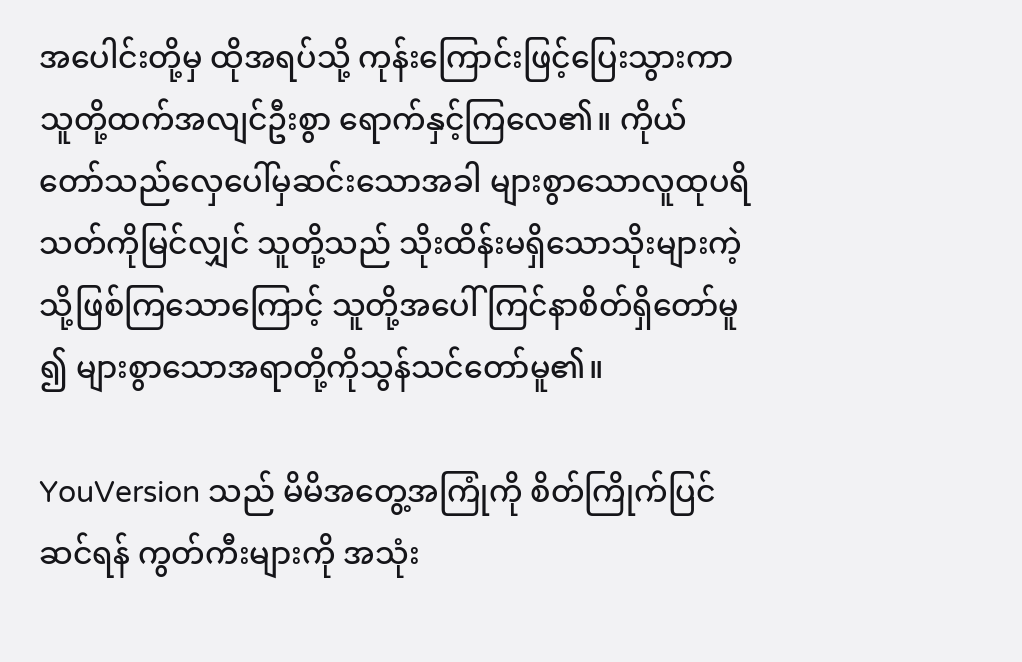အပေါင်းတို့မှ ထိုအရပ်သို့ ကုန်းကြောင်းဖြင့်ပြေးသွားကာ သူတို့ထက်အလျင်ဦးစွာ ရောက်နှင့်ကြလေ၏။ ကိုယ်တော်သည်လှေပေါ်မှဆင်းသောအခါ များစွာသောလူထုပရိသတ်ကိုမြင်လျှင် သူတို့သည် သိုးထိန်းမရှိသောသိုးများကဲ့သို့ဖြစ်ကြသောကြောင့် သူတို့အပေါ်ကြင်နာစိတ်ရှိတော်မူ၍ များစွာသောအရာတို့ကိုသွန်သင်တော်မူ၏။

YouVersion သည် မိမိအတွေ့အကြုံကို စိတ်ကြိုက်ပြင်ဆင်ရန် ကွတ်ကီးများကို အသုံး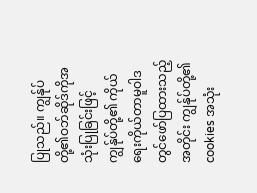ပြုသည်။ ကျွန်ုပ်တို့၏ဝဘ်ဆိုဒ်ကိုအသုံးပြုခြင်းဖြင့် ကျွန်ုပ်တို့၏ ကိုယ်ရေးကိုယ်တာမူဝါဒတွင်ဖော်ပြထားသည့်အတိုင်း ကျွန်ုပ်တို့၏ cookies အသုံး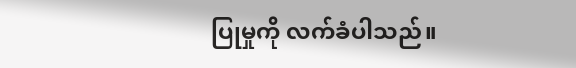ပြုမှုကို လက်ခံပါသည်။